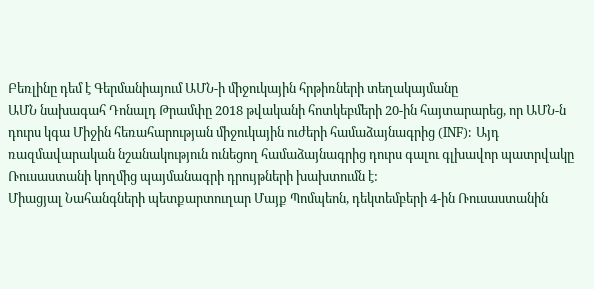Բեռլինը դեմ է Գերմանիայում ԱՄՆ-ի միջուկային հրթիռների տեղակայմանը
ԱՄՆ նախագահ Դոնալդ Թրամփը 2018 թվականի հոտկեբմերի 20-ին հայտարարեց, որ ԱՄՆ-ն դուրս կգա Միջին հեռահարության միջուկային ուժերի համաձայնագրից (INF): Այդ ռազմավարական նշանակություն ունեցող համաձայնագրից դուրս գալու գլխավոր պատրվակը Ռուսաստանի կողմից պայմանագրի դրույթների խախտումն է:
Միացյալ Նահանգների պետքարտուղար Մայք Պոմպեոն, դեկտեմբերի 4-ին Ռուսաստանին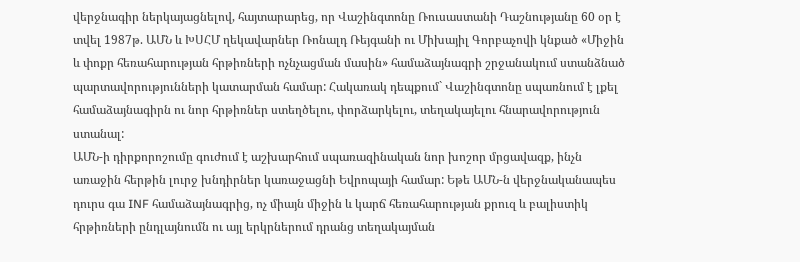վերջնագիր ներկայացնելով, հայտարարեց, որ Վաշինգտոնը Ռուսաստանի Դաշնությանը 60 օր է տվել 1987թ. ԱՄՆ և ԽՍՀՄ ղեկավարներ Ռոնալդ Ռեյգանի ու Միխայիլ Գորբաչովի կնքած «Միջին և փոքր հեռահարության հրթիռների ոչնչացման մասին» համաձայնագրի շրջանակում ստանձնած պարտավորությունների կատարման համար: Հակառակ դեպքում` Վաշինգտոնը սպառնում է լքել համաձայնագիրն ու նոր հրթիռներ ստեղծելու, փորձարկելու, տեղակայելու հնարավորություն ստանալ:
ԱՄՆ-ի դիրքորոշումը գուժում է աշխարհում սպառազինական նոր խոշոր մրցավազք, ինչն առաջին հերթին լուրջ խնդիրներ կառաջացնի Եվրոպայի համար: Եթե ԱՄՆ-ն վերջնականապես դուրս գա INF համաձայնագրից, ոչ միայն միջին և կարճ հեռահարության քրուզ և բալիստիկ հրթիռների ընդլայնումն ու այլ երկրներում դրանց տեղակայման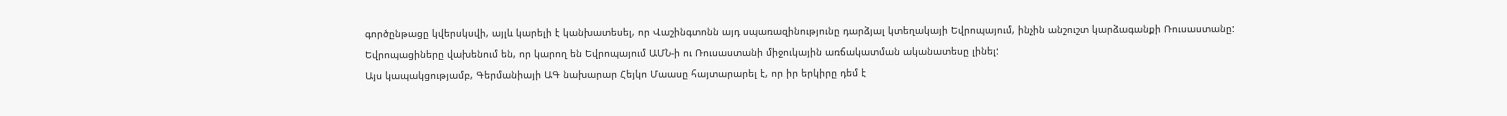գործընթացը կվերսկսվի, այլև կարելի է կանխատեսել, որ Վաշինգտոնն այդ սպառազինությունը դարձյալ կտեղակայի Եվրոպայում, ինչին անշուշտ կարձագանքի Ռուսաստանը:
Եվրոպացիները վախենում են, որ կարող են Եվրոպայում ԱՄՆ-ի ու Ռուսաստանի միջուկային առճակատման ականատեսը լինել:
Այս կապակցությամբ, Գերմանիայի ԱԳ նախարար Հեյկո Մաասը հայտարարել է, որ իր երկիրը դեմ է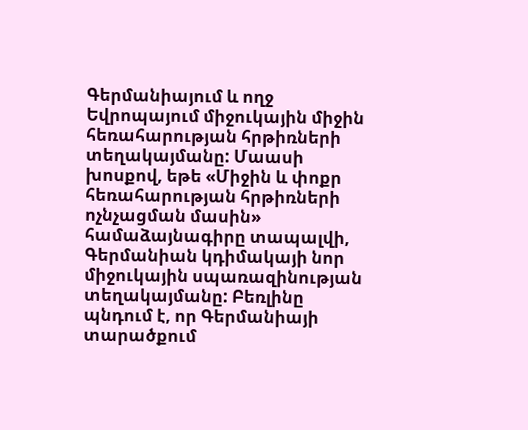Գերմանիայում և ողջ Եվրոպայում միջուկային միջին հեռահարության հրթիռների տեղակայմանը: Մաասի խոսքով, եթե «Միջին և փոքր հեռահարության հրթիռների ոչնչացման մասին» համաձայնագիրը տապալվի, Գերմանիան կդիմակայի նոր միջուկային սպառազինության տեղակայմանը: Բեռլինը պնդում է, որ Գերմանիայի տարածքում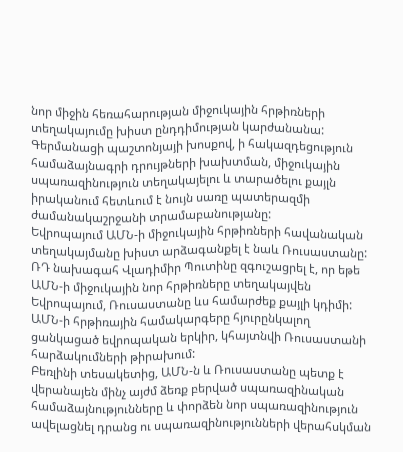նոր միջին հեռահարության միջուկային հրթիռների տեղակայումը խիստ ընդդիմության կարժանանա: Գերմանացի պաշտոնյայի խոսքով, ի հակազդեցություն համաձայնագրի դրույթների խախտման, միջուկային սպառազինություն տեղակայելու և տարածելու քայլն իրականում հետևում է նույն սառը պատերազմի ժամանակաշրջանի տրամաբանությանը:
Եվրոպայում ԱՄՆ-ի միջուկային հրթիռների հավանական տեղակայմանը խիստ արձագանքել է նաև Ռուսաստանը: ՌԴ նախագահ Վլադիմիր Պուտինը զգուշացրել է, որ եթե ԱՄՆ-ի միջուկային նոր հրթիռները տեղակայվեն Եվրոպայում, Ռուսաստանը ևս համարժեք քայլի կդիմի: ԱՄՆ-ի հրթիռային համակարգերը հյուրընկալող ցանկացած եվրոպական երկիր, կհայտնվի Ռուսաստանի հարձակումների թիրախում:
Բեռլինի տեսակետից, ԱՄՆ-ն և Ռուսաստանը պետք է վերանայեն մինչ այժմ ձեռք բերված սպառազինական համաձայնությունները և փորձեն նոր սպառազինություն ավելացնել դրանց ու սպառազինությունների վերահսկման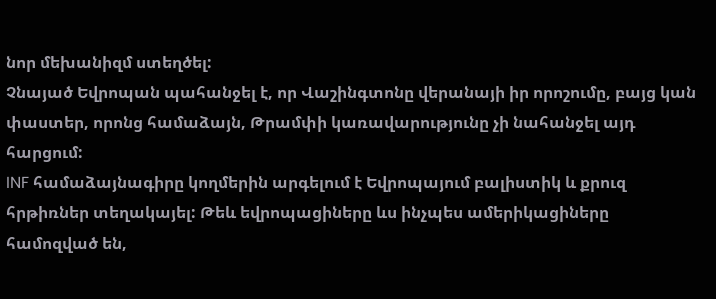նոր մեխանիզմ ստեղծել:
Չնայած Եվրոպան պահանջել է, որ Վաշինգտոնը վերանայի իր որոշումը, բայց կան փաստեր, որոնց համաձայն, Թրամփի կառավարությունը չի նահանջել այդ հարցում:
INF համաձայնագիրը կողմերին արգելում է Եվրոպայում բալիստիկ և քրուզ հրթիռներ տեղակայել: Թեև եվրոպացիները ևս ինչպես ամերիկացիները համոզված են,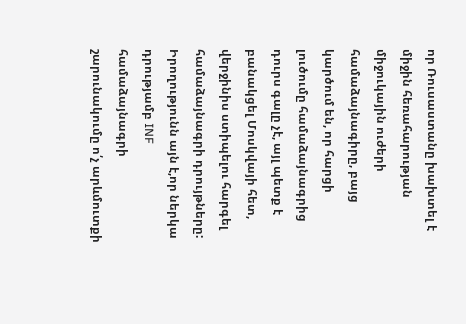որ Ռուսաստանը խախտել է միջին հեռահարության միջուկային ուժերի համաձայնագիրը, բայց կարծում են, որ հարցի լուծումը համաձայնագրից դուրս գալը չէ, այլ պետք է բանակցել Մոսկվայի հետ, վերջինիս ստիպելու հարգել համաձայնագրի դրույթները: Իրողությունն այն է,որ ներկա դրությամբ INF համաձայնագրի շարունակումը ո՛չ արևմուտքի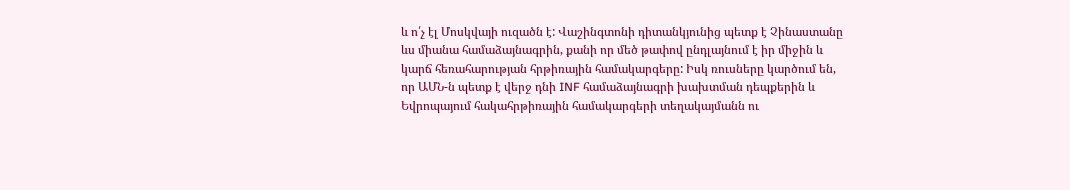և ո՛չ էլ Մոսկվայի ուզածն է: Վաշինգտոնի դիտանկյունից պետք է Չինաստանը ևս միանա համաձայնագրին, քանի որ մեծ թափով ընդլայնում է իր միջին և կարճ հեռահարության հրթիռային համակարգերը: Իսկ ռուսները կարծում են, որ ԱՄՆ-ն պետք է վերջ դնի INF համաձայնագրի խախտման դեպքերին և Եվրոպայում հակահրթիռային համակարգերի տեղակայմանն ու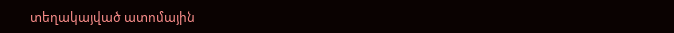տեղակայված ատոմային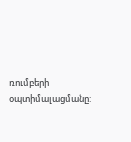ռումբերի օպտիմալացմանը: